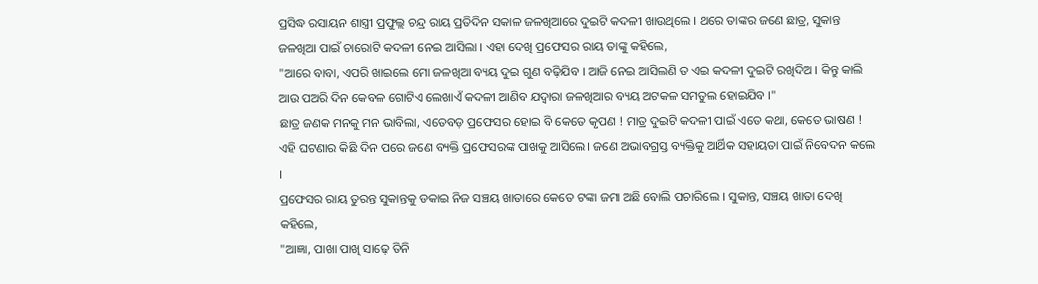ପ୍ରସିଦ୍ଧ ରସାୟନ ଶାସ୍ତ୍ରୀ ପ୍ରଫୁଲ୍ଲ ଚନ୍ଦ୍ର ରାୟ ପ୍ରତିଦିନ ସକାଳ ଜଳଖିଆରେ ଦୁଇଟି କଦଳୀ ଖାଉଥିଲେ । ଥରେ ତାଙ୍କର ଜଣେ ଛାତ୍ର, ସୁକାନ୍ତ ଜଳଖିଆ ପାଇଁ ଚାରୋଟି କଦଳୀ ନେଇ ଆସିଲା । ଏହା ଦେଖି ପ୍ରଫେସର ରାୟ ତାଙ୍କୁ କହିଲେ,
"ଆରେ ବାବା, ଏପରି ଖାଇଲେ ମୋ ଜଳଖିଆ ବ୍ୟୟ ଦୁଇ ଗୁଣ ବଢ଼ିଯିବ । ଆଜି ନେଇ ଆସିଲଣି ତ ଏଇ କଦଳୀ ଦୁଇଟି ରଖିଦିଅ । କିନ୍ତୁ କାଲି ଆଉ ପଅରି ଦିନ କେବଳ ଗୋଟିଏ ଲେଖାଏଁ କଦଳୀ ଆଣିବ ଯଦ୍ବାରା ଜଳଖିଆର ବ୍ୟୟ ଅଟକଳ ସମତୁଲ ହୋଇଯିବ ।"
ଛାତ୍ର ଜଣକ ମନକୁ ମନ ଭାବିଲା, ଏତେବଡ଼ ପ୍ରଫେସର ହୋଇ ବି କେତେ କୃପଣ ! ମାତ୍ର ଦୁଇଟି କଦଳୀ ପାଇଁ ଏତେ କଥା, କେତେ ଭାଷଣ !
ଏହି ଘଟଣାର କିଛି ଦିନ ପରେ ଜଣେ ବ୍ୟକ୍ତି ପ୍ରଫେସରଙ୍କ ପାଖକୁ ଆସିଲେ। ଜଣେ ଅଭାବଗ୍ରସ୍ତ ବ୍ୟକ୍ତିକୁ ଆର୍ଥିକ ସହାୟତା ପାଇଁ ନିବେଦନ କଲେ ।
ପ୍ରଫେସର ରାୟ ତୁରନ୍ତ ସୁକାନ୍ତକୁ ଡକାଇ ନିଜ ସଞ୍ଚୟ ଖାତାରେ କେତେ ଟଙ୍କା ଜମା ଅଛି ବୋଲି ପଚାରିଲେ । ସୁକାନ୍ତ, ସଞ୍ଚୟ ଖାତା ଦେଖି କହିଲେ,
"ଆଜ୍ଞା, ପାଖା ପାଖି ସାଢ଼େ ତିନି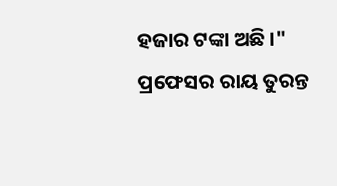ହଜାର ଟଙ୍କା ଅଛି ।"
ପ୍ରଫେସର ରାୟ ତୁରନ୍ତ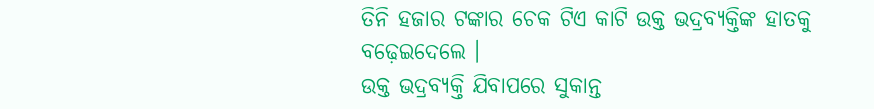ତିନି ହଜାର ଟଙ୍କାର ଚେକ ଟିଏ କାଟି ଉକ୍ତ ଭଦ୍ରବ୍ୟକ୍ତିଙ୍କ ହାତକୁ ବଢ଼େଇଦେଲେ ।
ଉକ୍ତ ଭଦ୍ରବ୍ୟକ୍ତି ଯିବାପରେ ସୁକାନ୍ତ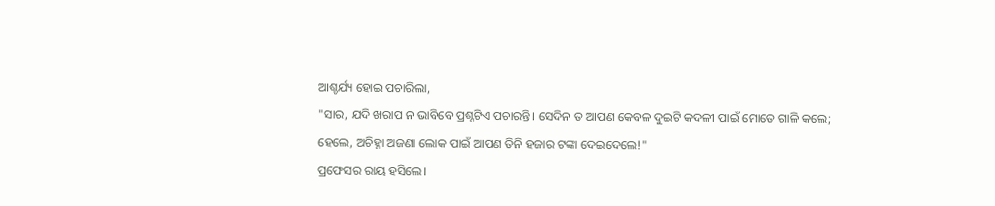ଆଶ୍ଚର୍ଯ୍ୟ ହୋଇ ପଚାରିଲା,
"ସାର, ଯଦି ଖରାପ ନ ଭାବିବେ ପ୍ରଶ୍ନଟିଏ ପଚାରନ୍ତି। ସେଦିନ ତ ଆପଣ କେବଳ ଦୁଇଟି କଦଳୀ ପାଇଁ ମୋତେ ଗାଳି କଲେ; ହେଲେ, ଅଚିହ୍ନା ଅଜଣା ଲୋକ ପାଇଁ ଆପଣ ତିନି ହଜାର ଟଙ୍କା ଦେଇଦେଲେ!"
ପ୍ରଫେସର ରାୟ ହସିଲେ।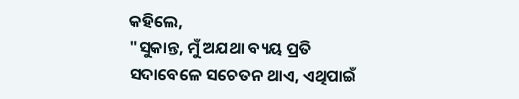କହିଲେ,
"ସୁକାନ୍ତ, ମୁଁ ଅଯଥା ବ୍ୟୟ ପ୍ରତି ସଦାବେଳେ ସଚେତନ ଥାଏ, ଏଥିପାଇଁ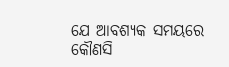ଯେ ଆବଶ୍ୟକ ସମୟରେ କୌଣସି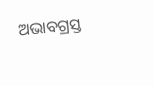ଅଭାବଗ୍ରସ୍ତ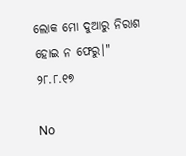ଲୋକ ମୋ ଦୁଆରୁ ନିରାଶ ହୋଇ ନ ଫେରୁ।"
୨୮.୮.୧୭

No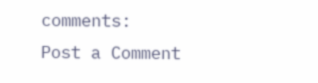comments:
Post a Comment